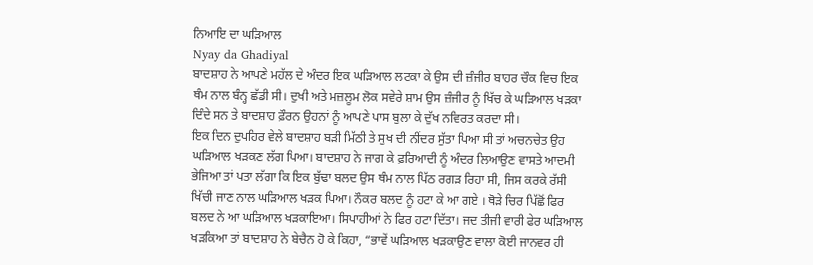ਨਿਆਇ ਦਾ ਘੜਿਆਲ
Nyay da Ghadiyal
ਬਾਦਸ਼ਾਹ ਨੇ ਆਪਣੇ ਮਹੱਲ ਦੇ ਅੰਦਰ ਇਕ ਘੜਿਆਲ ਲਟਕਾ ਕੇ ਉਸ ਦੀ ਜ਼ੰਜੀਰ ਬਾਹਰ ਚੌਕ ਵਿਚ ਇਕ ਥੰਮ ਨਾਲ ਬੰਨ੍ਹ ਛੱਡੀ ਸੀ। ਦੁਖੀ ਅਤੇ ਮਜ਼ਲੂਮ ਲੋਕ ਸਵੇਰੇ ਸ਼ਾਮ ਉਸ ਜ਼ੰਜੀਰ ਨੂੰ ਖਿੱਚ ਕੇ ਘੜਿਆਲ ਖੜਕਾ ਦਿੰਦੇ ਸਨ ਤੇ ਬਾਦਸ਼ਾਹ ਫ਼ੌਰਨ ਉਹਨਾਂ ਨੂੰ ਆਪਣੇ ਪਾਸ ਬੁਲਾ ਕੇ ਦੁੱਖ ਨਵਿਰਤ ਕਰਦਾ ਸੀ।
ਇਕ ਦਿਨ ਦੁਪਹਿਰ ਵੇਲੇ ਬਾਦਸ਼ਾਹ ਬੜੀ ਮਿੱਠੀ ਤੇ ਸੁਖ ਦੀ ਨੀਂਦਰ ਸੁੱਤਾ ਪਿਆ ਸੀ ਤਾਂ ਅਚਨਚੇਤ ਉਹ ਘੜਿਆਲ ਖੜਕਣ ਲੱਗ ਪਿਆ। ਬਾਦਸ਼ਾਹ ਨੇ ਜਾਗ ਕੇ ਫ਼ਰਿਆਦੀ ਨੂੰ ਅੰਦਰ ਲਿਆਉਣ ਵਾਸਤੇ ਆਦਮੀ ਭੇਜਿਆ ਤਾਂ ਪਤਾ ਲੱਗਾ ਕਿ ਇਕ ਬੁੱਢਾ ਬਲਦ ਉਸ ਥੰਮ ਨਾਲ ਪਿੱਠ ਰਗੜ ਰਿਹਾ ਸੀ, ਜਿਸ ਕਰਕੇ ਰੱਸੀ ਖਿੱਚੀ ਜਾਣ ਨਾਲ ਘੜਿਆਲ ਖੜਕ ਪਿਆ। ਨੌਕਰ ਬਲਦ ਨੂੰ ਹਟਾ ਕੇ ਆ ਗਏ । ਥੋੜੇ ਚਿਰ ਪਿੱਛੋਂ ਫਿਰ ਬਲਦ ਨੇ ਆ ਘੜਿਆਲ ਖੜਕਾਇਆ। ਸਿਪਾਹੀਆਂ ਨੇ ਫਿਰ ਹਟਾ ਦਿੱਤਾ। ਜਦ ਤੀਜੀ ਵਾਰੀ ਫੇਰ ਘੜਿਆਲ ਖੜਕਿਆ ਤਾਂ ਬਾਦਸ਼ਾਹ ਨੇ ਬੇਚੈਨ ਹੋ ਕੇ ਕਿਹਾ, “ਭਾਵੇਂ ਘੜਿਆਲ ਖੜਕਾਉਣ ਵਾਲਾ ਕੋਈ ਜਾਨਵਰ ਹੀ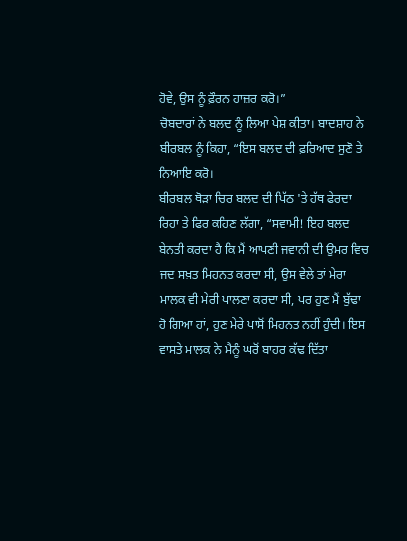ਹੋਵੇ, ਉਸ ਨੂੰ ਫ਼ੌਰਨ ਹਾਜ਼ਰ ਕਰੋ।”
ਚੋਬਦਾਰਾਂ ਨੇ ਬਲਦ ਨੂੰ ਲਿਆ ਪੇਸ਼ ਕੀਤਾ। ਬਾਦਸ਼ਾਹ ਨੇ ਬੀਰਬਲ ਨੂੰ ਕਿਹਾ, “ਇਸ ਬਲਦ ਦੀ ਫ਼ਰਿਆਦ ਸੁਣੋ ਤੇ ਨਿਆਇ ਕਰੋ।
ਬੀਰਬਲ ਥੋੜਾ ਚਿਰ ਬਲਦ ਦੀ ਪਿੱਠ 'ਤੇ ਹੱਥ ਫੇਰਦਾ ਰਿਹਾ ਤੇ ਫਿਰ ਕਹਿਣ ਲੱਗਾ, “ਸਵਾਮੀ! ਇਹ ਬਲਦ ਬੇਨਤੀ ਕਰਦਾ ਹੈ ਕਿ ਮੈਂ ਆਪਣੀ ਜਵਾਨੀ ਦੀ ਉਮਰ ਵਿਚ ਜਦ ਸਖ਼ਤ ਮਿਹਨਤ ਕਰਦਾ ਸੀ, ਉਸ ਵੇਲੇ ਤਾਂ ਮੇਰਾ ਮਾਲਕ ਵੀ ਮੇਰੀ ਪਾਲਣਾ ਕਰਦਾ ਸੀ, ਪਰ ਹੁਣ ਮੈਂ ਬੁੱਢਾ ਹੋ ਗਿਆ ਹਾਂ, ਹੁਣ ਮੇਰੇ ਪਾਸੋਂ ਮਿਹਨਤ ਨਹੀਂ ਹੁੰਦੀ। ਇਸ ਵਾਸਤੇ ਮਾਲਕ ਨੇ ਮੈਨੂੰ ਘਰੋਂ ਬਾਹਰ ਕੱਢ ਦਿੱਤਾ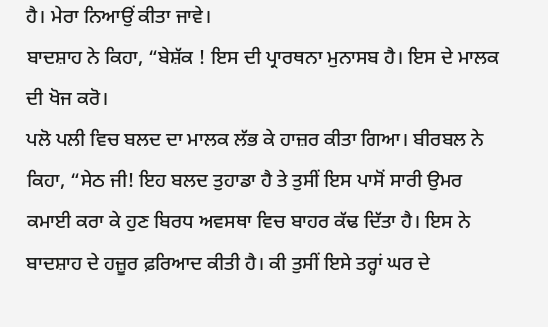ਹੈ। ਮੇਰਾ ਨਿਆਉਂ ਕੀਤਾ ਜਾਵੇ।
ਬਾਦਸ਼ਾਹ ਨੇ ਕਿਹਾ, “ਬੇਸ਼ੱਕ ! ਇਸ ਦੀ ਪ੍ਰਾਰਥਨਾ ਮੁਨਾਸਬ ਹੈ। ਇਸ ਦੇ ਮਾਲਕ ਦੀ ਖੋਜ ਕਰੋ।
ਪਲੋ ਪਲੀ ਵਿਚ ਬਲਦ ਦਾ ਮਾਲਕ ਲੱਭ ਕੇ ਹਾਜ਼ਰ ਕੀਤਾ ਗਿਆ। ਬੀਰਬਲ ਨੇ ਕਿਹਾ, “ਸੇਠ ਜੀ! ਇਹ ਬਲਦ ਤੁਹਾਡਾ ਹੈ ਤੇ ਤੁਸੀਂ ਇਸ ਪਾਸੋਂ ਸਾਰੀ ਉਮਰ ਕਮਾਈ ਕਰਾ ਕੇ ਹੁਣ ਬਿਰਧ ਅਵਸਥਾ ਵਿਚ ਬਾਹਰ ਕੱਢ ਦਿੱਤਾ ਹੈ। ਇਸ ਨੇ ਬਾਦਸ਼ਾਹ ਦੇ ਹਜ਼ੂਰ ਫ਼ਰਿਆਦ ਕੀਤੀ ਹੈ। ਕੀ ਤੁਸੀਂ ਇਸੇ ਤਰ੍ਹਾਂ ਘਰ ਦੇ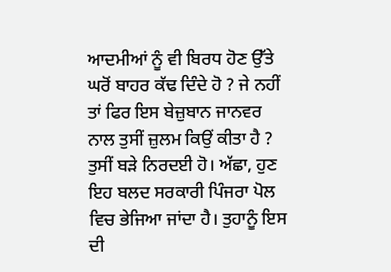ਆਦਮੀਆਂ ਨੂੰ ਵੀ ਬਿਰਧ ਹੋਣ ਉੱਤੇ ਘਰੋਂ ਬਾਹਰ ਕੱਢ ਦਿੰਦੇ ਹੋ ? ਜੇ ਨਹੀਂ ਤਾਂ ਫਿਰ ਇਸ ਬੇਜ਼ੁਬਾਨ ਜਾਨਵਰ ਨਾਲ ਤੁਸੀਂ ਜ਼ੁਲਮ ਕਿਉਂ ਕੀਤਾ ਹੈ ? ਤੁਸੀਂ ਬੜੇ ਨਿਰਦਈ ਹੋ। ਅੱਛਾ, ਹੁਣ ਇਹ ਬਲਦ ਸਰਕਾਰੀ ਪਿੰਜਰਾ ਪੋਲ ਵਿਚ ਭੇਜਿਆ ਜਾਂਦਾ ਹੈ। ਤੁਹਾਨੂੰ ਇਸ ਦੀ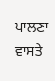ਪਾਲਣਾ ਵਾਸਤੇ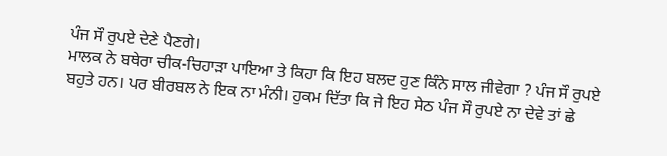ਪੰਜ ਸੌ ਰੁਪਏ ਦੇਣੇ ਪੈਣਗੇ।
ਮਾਲਕ ਨੇ ਬਥੇਰਾ ਚੀਕ-ਚਿਹਾੜਾ ਪਾਇਆ ਤੇ ਕਿਹਾ ਕਿ ਇਹ ਬਲਦ ਹੁਣ ਕਿੰਨੇ ਸਾਲ ਜੀਵੇਗਾ ? ਪੰਜ ਸੌ ਰੁਪਏ ਬਹੁਤੇ ਹਨ। ਪਰ ਬੀਰਬਲ ਨੇ ਇਕ ਨਾ ਮੰਨੀ। ਹੁਕਮ ਦਿੱਤਾ ਕਿ ਜੇ ਇਹ ਸੇਠ ਪੰਜ ਸੌ ਰੁਪਏ ਨਾ ਦੇਵੇ ਤਾਂ ਛੇ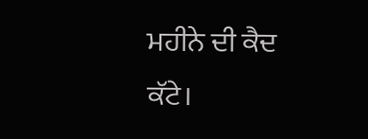ਮਹੀਨੇ ਦੀ ਕੈਦ ਕੱਟੇ।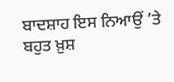ਬਾਦਸ਼ਾਹ ਇਸ ਨਿਆਉਂ ’ਤੇ ਬਹੁਤ ਖ਼ੁਸ਼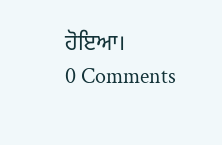ਹੋਇਆ।
0 Comments